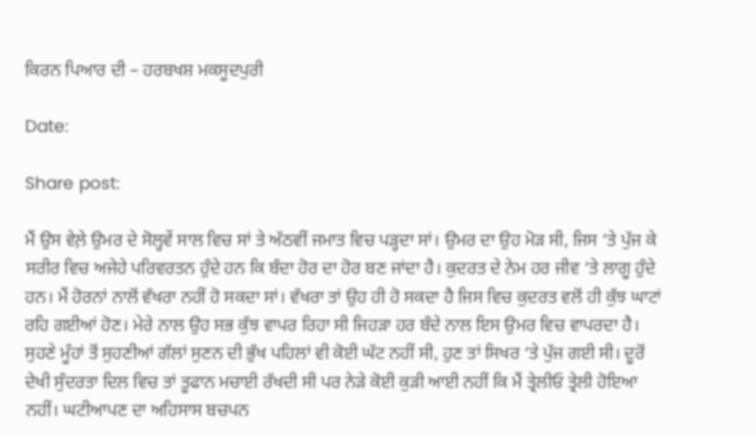ਕਿਰਨ ਪਿਆਰ ਦੀ – ਹਰਬਖਸ਼ ਮਕਸੂਦਪੁਰੀ

Date:

Share post:

ਮੈਂ ਉਸ ਵੇਲ਼ੇ ਉਮਰ ਦੇ ਸੋਲ੍ਹਵੇਂ ਸਾਲ ਵਿਚ ਸਾਂ ਤੇ ਅੱਠਵੀਂ ਜਮਾਤ ਵਿਚ ਪੜ੍ਹਦਾ ਸਾਂ। ਉਮਰ ਦਾ ਉਹ ਮੋੜ ਸੀ, ਜਿਸ ‘ਤੇ ਪੁੱਜ ਕੇ ਸਰੀਰ ਵਿਚ ਅਜੇਹੇ ਪਰਿਵਰਤਨ ਹੁੰਦੇ ਹਨ ਕਿ ਬੰਦਾ ਹੋਰ ਦਾ ਹੋਰ ਬਣ ਜਾਂਦਾ ਹੈ। ਕੁਦਰਤ ਦੇ ਨੇਮ ਹਰ ਜੀਵ ‘ਤੇ ਲਾਗੂ ਹੁੰਦੇ ਹਨ। ਮੈਂ ਹੋਰਨਾਂ ਨਾਲੋਂ ਵੱਖਰਾ ਨਹੀਂ ਹੋ ਸਕਦਾ ਸਾਂ। ਵੱਖਰਾ ਤਾਂ ਉਹ ਹੀ ਹੋ ਸਕਦਾ ਹੈ ਜਿਸ ਵਿਚ ਕੁਦਰਤ ਵਲੋਂ ਹੀ ਕੁੱਝ ਘਾਟਾਂ ਰਹਿ ਗਈਆਂ ਹੋਣ। ਮੇਰੇ ਨਾਲ ਉਹ ਸਭ ਕੁੱਝ ਵਾਪਰ ਰਿਹਾ ਸੀ ਜਿਹੜਾ ਹਰ ਬੰਦੇ ਨਾਲ ਇਸ ਉਮਰ ਵਿਚ ਵਾਪਰਦਾ ਹੈ।
ਸੁਹਣੇ ਮੂੰਹਾਂ ਤੋਂ ਸੁਹਣੀਆਂ ਗੱਲਾਂ ਸੁਣਨ ਦੀ ਭੁੱਖ ਪਹਿਲਾਂ ਵੀ ਕੋਈ ਘੱਟ ਨਹੀਂ ਸੀ, ਹੁਣ ਤਾਂ ਸਿਖਰ ‘ਤੇ ਪੁੱਜ ਗਈ ਸੀ। ਦੂਰੋਂ ਦੇਖੀ ਸੁੰਦਰਤਾ ਦਿਲ ਵਿਚ ਤਾਂ ਤੂਫਾਨ ਮਚਾਈ ਰੱਖਦੀ ਸੀ ਪਰ ਨੇੜੇ ਕੋਈ ਕੁੜੀ ਆਈ ਨਹੀਂ ਕਿ ਮੈਂ ਤ੍ਰੇਲੀਓ ਤ੍ਰੇਲੀ ਹੋਇਆ ਨਹੀਂ। ਘਟੀਆਪਣ ਦਾ ਅਹਿਸਾਸ ਬਚਪਨ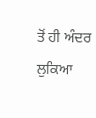ਤੋਂ ਹੀ ਅੰਦਰ ਲੁਕਿਆ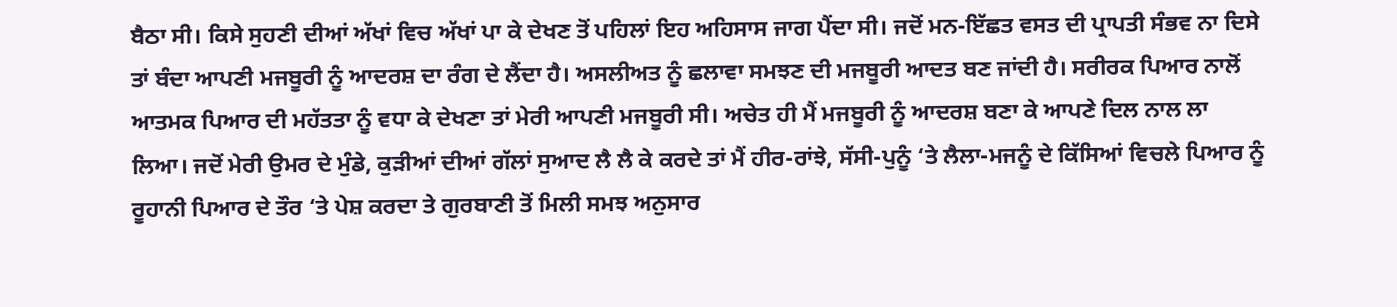ਬੈਠਾ ਸੀ। ਕਿਸੇ ਸੁਹਣੀ ਦੀਆਂ ਅੱਖਾਂ ਵਿਚ ਅੱਖਾਂ ਪਾ ਕੇ ਦੇਖਣ ਤੋਂ ਪਹਿਲਾਂ ਇਹ ਅਹਿਸਾਸ ਜਾਗ ਪੈਂਦਾ ਸੀ। ਜਦੋਂ ਮਨ-ਇੱਛਤ ਵਸਤ ਦੀ ਪ੍ਰਾਪਤੀ ਸੰਭਵ ਨਾ ਦਿਸੇ ਤਾਂ ਬੰਦਾ ਆਪਣੀ ਮਜਬੂਰੀ ਨੂੰ ਆਦਰਸ਼ ਦਾ ਰੰਗ ਦੇ ਲੈਂਦਾ ਹੈ। ਅਸਲੀਅਤ ਨੂੰ ਛਲਾਵਾ ਸਮਝਣ ਦੀ ਮਜਬੂਰੀ ਆਦਤ ਬਣ ਜਾਂਦੀ ਹੈ। ਸਰੀਰਕ ਪਿਆਰ ਨਾਲੋਂ ਆਤਮਕ ਪਿਆਰ ਦੀ ਮਹੱਤਤਾ ਨੂੰ ਵਧਾ ਕੇ ਦੇਖਣਾ ਤਾਂ ਮੇਰੀ ਆਪਣੀ ਮਜਬੂਰੀ ਸੀ। ਅਚੇਤ ਹੀ ਮੈਂ ਮਜਬੂਰੀ ਨੂੰ ਆਦਰਸ਼ ਬਣਾ ਕੇ ਆਪਣੇ ਦਿਲ ਨਾਲ ਲਾ ਲਿਆ। ਜਦੋਂ ਮੇਰੀ ਉਮਰ ਦੇ ਮੁੰਡੇ, ਕੁੜੀਆਂ ਦੀਆਂ ਗੱਲਾਂ ਸੁਆਦ ਲੈ ਲੈ ਕੇ ਕਰਦੇ ਤਾਂ ਮੈਂ ਹੀਰ-ਰਾਂਝੇ, ਸੱਸੀ-ਪੁਨੂੰ ‘ਤੇ ਲੈਲਾ-ਮਜਨੂੰ ਦੇ ਕਿੱਸਿਆਂ ਵਿਚਲੇ ਪਿਆਰ ਨੂੰ ਰੂਹਾਨੀ ਪਿਆਰ ਦੇ ਤੌਰ ‘ਤੇ ਪੇਸ਼ ਕਰਦਾ ਤੇ ਗੁਰਬਾਣੀ ਤੋਂ ਮਿਲੀ ਸਮਝ ਅਨੁਸਾਰ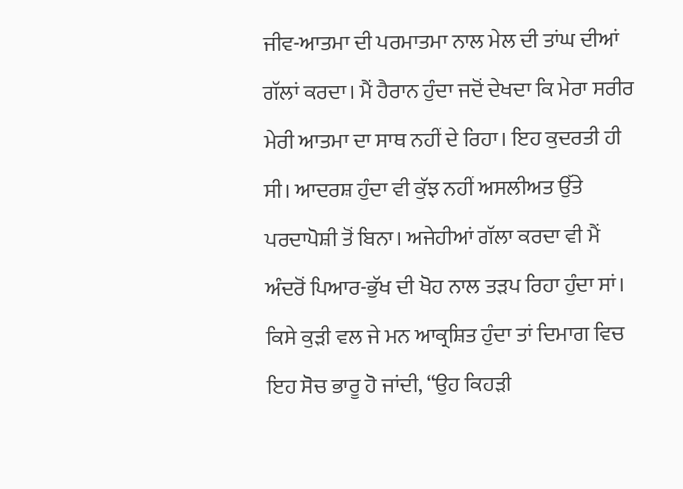ਜੀਵ-ਆਤਮਾ ਦੀ ਪਰਮਾਤਮਾ ਨਾਲ ਮੇਲ ਦੀ ਤਾਂਘ ਦੀਆਂ ਗੱਲਾਂ ਕਰਦਾ। ਮੈਂ ਹੈਰਾਨ ਹੁੰਦਾ ਜਦੋਂ ਦੇਖਦਾ ਕਿ ਮੇਰਾ ਸਰੀਰ ਮੇਰੀ ਆਤਮਾ ਦਾ ਸਾਥ ਨਹੀਂ ਦੇ ਰਿਹਾ। ਇਹ ਕੁਦਰਤੀ ਹੀ ਸੀ। ਆਦਰਸ਼ ਹੁੰਦਾ ਵੀ ਕੁੱਝ ਨਹੀਂ ਅਸਲੀਅਤ ਉੱਤੇ ਪਰਦਾਪੋਸ਼ੀ ਤੋਂ ਬਿਨਾ। ਅਜੇਹੀਆਂ ਗੱਲਾ ਕਰਦਾ ਵੀ ਮੈਂ ਅੰਦਰੋਂ ਪਿਆਰ-ਭੁੱਖ ਦੀ ਖੋਹ ਨਾਲ ਤੜਪ ਰਿਹਾ ਹੁੰਦਾ ਸਾਂ। ਕਿਸੇ ਕੁੜੀ ਵਲ ਜੇ ਮਨ ਆਕ੍ਰਸ਼ਿਤ ਹੁੰਦਾ ਤਾਂ ਦਿਮਾਗ ਵਿਚ ਇਹ ਸੋਚ ਭਾਰੂ ਹੋ ਜਾਂਦੀ, “ਉਹ ਕਿਹੜੀ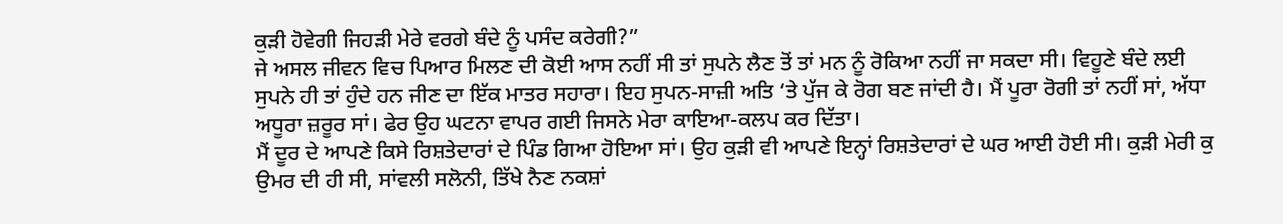ਕੁੜੀ ਹੋਵੇਗੀ ਜਿਹੜੀ ਮੇਰੇ ਵਰਗੇ ਬੰਦੇ ਨੂੰ ਪਸੰਦ ਕਰੇਗੀ?”
ਜੇ ਅਸਲ ਜੀਵਨ ਵਿਚ ਪਿਆਰ ਮਿਲਣ ਦੀ ਕੋਈ ਆਸ ਨਹੀਂ ਸੀ ਤਾਂ ਸੁਪਨੇ ਲੈਣ ਤੋਂ ਤਾਂ ਮਨ ਨੂੰ ਰੋਕਿਆ ਨਹੀਂ ਜਾ ਸਕਦਾ ਸੀ। ਵਿਹੂਣੇ ਬੰਦੇ ਲਈ ਸੁਪਨੇ ਹੀ ਤਾਂ ਹੁੰਦੇ ਹਨ ਜੀਣ ਦਾ ਇੱਕ ਮਾਤਰ ਸਹਾਰਾ। ਇਹ ਸੁਪਨ-ਸਾਜ਼ੀ ਅਤਿ ‘ਤੇ ਪੁੱਜ ਕੇ ਰੋਗ ਬਣ ਜਾਂਦੀ ਹੈ। ਮੈਂ ਪੂਰਾ ਰੋਗੀ ਤਾਂ ਨਹੀਂ ਸਾਂ, ਅੱਧਾ ਅਧੂਰਾ ਜ਼ਰੂਰ ਸਾਂ। ਫੇਰ ਉਹ ਘਟਨਾ ਵਾਪਰ ਗਈ ਜਿਸਨੇ ਮੇਰਾ ਕਾਇਆ-ਕਲਪ ਕਰ ਦਿੱਤਾ।
ਮੈਂ ਦੂਰ ਦੇ ਆਪਣੇ ਕਿਸੇ ਰਿਸ਼ਤੇਦਾਰਾਂ ਦੇ ਪਿੰਡ ਗਿਆ ਹੋਇਆ ਸਾਂ। ਉਹ ਕੁੜੀ ਵੀ ਆਪਣੇ ਇਨ੍ਹਾਂ ਰਿਸ਼ਤੇਦਾਰਾਂ ਦੇ ਘਰ ਆਈ ਹੋਈ ਸੀ। ਕੁੜੀ ਮੇਰੀ ਕੁ ਉਮਰ ਦੀ ਹੀ ਸੀ, ਸਾਂਵਲੀ ਸਲੋਨੀ, ਤਿੱਖੇ ਨੈਣ ਨਕਸ਼ਾਂ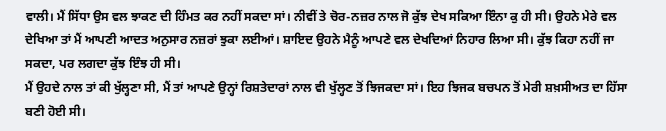ਵਾਲੀ। ਮੈਂ ਸਿੱਧਾ ਉਸ ਵਲ ਝਾਕਣ ਦੀ ਹਿੰਮਤ ਕਰ ਨਹੀਂ ਸਕਦਾ ਸਾਂ। ਨੀਵੀਂ ਤੇ ਚੋਰ-ਨਜ਼ਰ ਨਾਲ ਜੋ ਕੁੱਝ ਦੇਖ ਸਕਿਆ ਇੰਨਾ ਕੁ ਹੀ ਸੀ। ਉਹਨੇ ਮੇਰੇ ਵਲ ਦੇਖਿਆ ਤਾਂ ਮੈਂ ਆਪਣੀ ਆਦਤ ਅਨੁਸਾਰ ਨਜ਼ਰਾਂ ਝੁਕਾ ਲਈਆਂ। ਸ਼ਾਇਦ ਉਹਨੇ ਮੈਨੂੰ ਆਪਣੇ ਵਲ ਦੇਖਦਿਆਂ ਨਿਹਾਰ ਲਿਆ ਸੀ। ਕੁੱਝ ਕਿਹਾ ਨਹੀਂ ਜਾ ਸਕਦਾ, ਪਰ ਲਗਦਾ ਕੁੱਝ ਇੰਝ ਹੀ ਸੀ।
ਮੈਂ ਉਹਦੇ ਨਾਲ ਤਾਂ ਕੀ ਖੁੱਲ੍ਹਣਾ ਸੀ, ਮੈਂ ਤਾਂ ਆਪਣੇ ਉਨ੍ਹਾਂ ਰਿਸ਼ਤੇਦਾਰਾਂ ਨਾਲ ਵੀ ਖੁੱਲ੍ਹਣ ਤੋਂ ਝਿਜਕਦਾ ਸਾਂ। ਇਹ ਝਿਜਕ ਬਚਪਨ ਤੋਂ ਮੇਰੀ ਸ਼ਖ਼ਸੀਅਤ ਦਾ ਹਿੱਸਾ ਬਣੀ ਹੋਈ ਸੀ।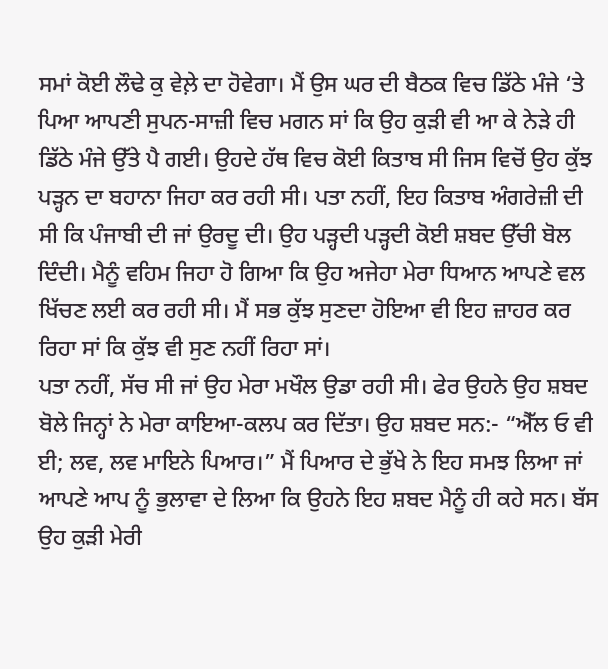ਸਮਾਂ ਕੋਈ ਲੌਢੇ ਕੁ ਵੇਲ਼ੇ ਦਾ ਹੋਵੇਗਾ। ਮੈਂ ਉਸ ਘਰ ਦੀ ਬੈਠਕ ਵਿਚ ਡਿੱਠੇ ਮੰਜੇ ‘ਤੇ ਪਿਆ ਆਪਣੀ ਸੁਪਨ-ਸਾਜ਼ੀ ਵਿਚ ਮਗਨ ਸਾਂ ਕਿ ਉਹ ਕੁੜੀ ਵੀ ਆ ਕੇ ਨੇੜੇ ਹੀ ਡਿੱਠੇ ਮੰਜੇ ਉੱਤੇ ਪੈ ਗਈ। ਉਹਦੇ ਹੱਥ ਵਿਚ ਕੋਈ ਕਿਤਾਬ ਸੀ ਜਿਸ ਵਿਚੋਂ ਉਹ ਕੁੱਝ ਪੜ੍ਹਨ ਦਾ ਬਹਾਨਾ ਜਿਹਾ ਕਰ ਰਹੀ ਸੀ। ਪਤਾ ਨਹੀਂ, ਇਹ ਕਿਤਾਬ ਅੰਗਰੇਜ਼ੀ ਦੀ ਸੀ ਕਿ ਪੰਜਾਬੀ ਦੀ ਜਾਂ ਉਰਦੂ ਦੀ। ਉਹ ਪੜ੍ਹਦੀ ਪੜ੍ਹਦੀ ਕੋਈ ਸ਼ਬਦ ਉੱਚੀ ਬੋਲ ਦਿੰਦੀ। ਮੈਨੂੰ ਵਹਿਮ ਜਿਹਾ ਹੋ ਗਿਆ ਕਿ ਉਹ ਅਜੇਹਾ ਮੇਰਾ ਧਿਆਨ ਆਪਣੇ ਵਲ ਖਿੱਚਣ ਲਈ ਕਰ ਰਹੀ ਸੀ। ਮੈਂ ਸਭ ਕੁੱਝ ਸੁਣਦਾ ਹੋਇਆ ਵੀ ਇਹ ਜ਼ਾਹਰ ਕਰ ਰਿਹਾ ਸਾਂ ਕਿ ਕੁੱਝ ਵੀ ਸੁਣ ਨਹੀਂ ਰਿਹਾ ਸਾਂ।
ਪਤਾ ਨਹੀਂ, ਸੱਚ ਸੀ ਜਾਂ ਉਹ ਮੇਰਾ ਮਖੌਲ ਉਡਾ ਰਹੀ ਸੀ। ਫੇਰ ਉਹਨੇ ਉਹ ਸ਼ਬਦ ਬੋਲੇ ਜਿਨ੍ਹਾਂ ਨੇ ਮੇਰਾ ਕਾਇਆ-ਕਲਪ ਕਰ ਦਿੱਤਾ। ਉਹ ਸ਼ਬਦ ਸਨ:- “ਐੱਲ ਓ ਵੀ ਈ; ਲਵ, ਲਵ ਮਾਇਨੇ ਪਿਆਰ।” ਮੈਂ ਪਿਆਰ ਦੇ ਭੁੱਖੇ ਨੇ ਇਹ ਸਮਝ ਲਿਆ ਜਾਂ ਆਪਣੇ ਆਪ ਨੂੰ ਭੁਲਾਵਾ ਦੇ ਲਿਆ ਕਿ ਉਹਨੇ ਇਹ ਸ਼ਬਦ ਮੈਨੂੰ ਹੀ ਕਹੇ ਸਨ। ਬੱਸ ਉਹ ਕੁੜੀ ਮੇਰੀ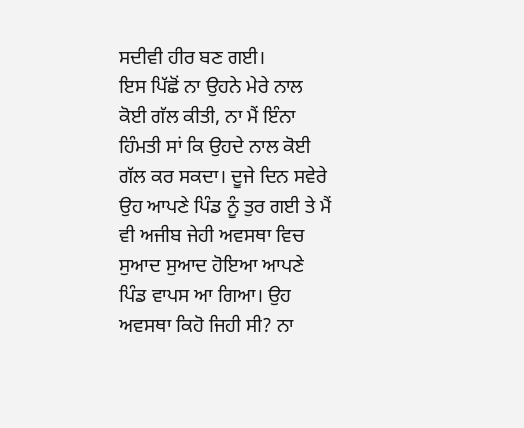ਸਦੀਵੀ ਹੀਰ ਬਣ ਗਈ।
ਇਸ ਪਿੱਛੋਂ ਨਾ ਉਹਨੇ ਮੇਰੇ ਨਾਲ ਕੋਈ ਗੱਲ ਕੀਤੀ, ਨਾ ਮੈਂ ਇੰਨਾ ਹਿੰਮਤੀ ਸਾਂ ਕਿ ਉਹਦੇ ਨਾਲ ਕੋਈ ਗੱਲ ਕਰ ਸਕਦਾ। ਦੂਜੇ ਦਿਨ ਸਵੇਰੇ ਉਹ ਆਪਣੇ ਪਿੰਡ ਨੂੰ ਤੁਰ ਗਈ ਤੇ ਮੈਂ ਵੀ ਅਜੀਬ ਜੇਹੀ ਅਵਸਥਾ ਵਿਚ ਸੁਆਦ ਸੁਆਦ ਹੋਇਆ ਆਪਣੇ ਪਿੰਡ ਵਾਪਸ ਆ ਗਿਆ। ਉਹ ਅਵਸਥਾ ਕਿਹੋ ਜਿਹੀ ਸੀ? ਨਾ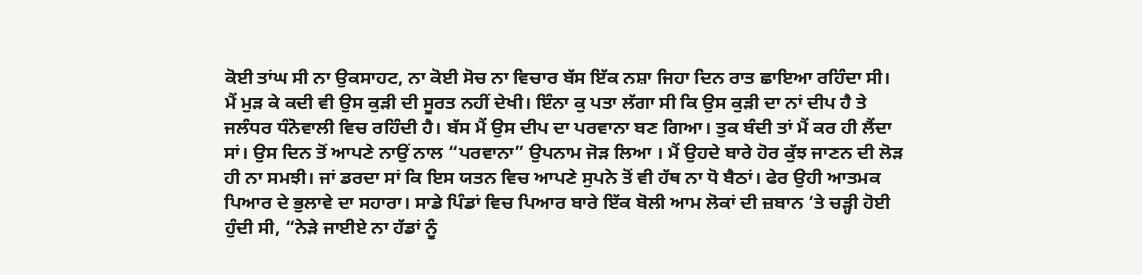ਕੋਈ ਤਾਂਘ ਸੀ ਨਾ ਉਕਸਾਹਟ, ਨਾ ਕੋਈ ਸੋਚ ਨਾ ਵਿਚਾਰ ਬੱਸ ਇੱਕ ਨਸ਼ਾ ਜਿਹਾ ਦਿਨ ਰਾਤ ਛਾਇਆ ਰਹਿੰਦਾ ਸੀ।
ਮੈਂ ਮੁੜ ਕੇ ਕਦੀ ਵੀ ਉਸ ਕੁੜੀ ਦੀ ਸੂਰਤ ਨਹੀਂ ਦੇਖੀ। ਇੰਨਾ ਕੁ ਪਤਾ ਲੱਗਾ ਸੀ ਕਿ ਉਸ ਕੁੜੀ ਦਾ ਨਾਂ ਦੀਪ ਹੈ ਤੇ ਜਲੰਧਰ ਧੰਨੋਵਾਲੀ ਵਿਚ ਰਹਿੰਦੀ ਹੈ। ਬੱਸ ਮੈਂ ਉਸ ਦੀਪ ਦਾ ਪਰਵਾਨਾ ਬਣ ਗਿਆ। ਤੁਕ ਬੰਦੀ ਤਾਂ ਮੈਂ ਕਰ ਹੀ ਲੈਂਦਾ ਸਾਂ। ਉਸ ਦਿਨ ਤੋਂ ਆਪਣੇ ਨਾਉਂ ਨਾਲ “ਪਰਵਾਨਾ” ਉਪਨਾਮ ਜੋੜ ਲਿਆ । ਮੈਂ ਉਹਦੇ ਬਾਰੇ ਹੋਰ ਕੁੱਝ ਜਾਣਨ ਦੀ ਲੋੜ ਹੀ ਨਾ ਸਮਝੀ। ਜਾਂ ਡਰਦਾ ਸਾਂ ਕਿ ਇਸ ਯਤਨ ਵਿਚ ਆਪਣੇ ਸੁਪਨੇ ਤੋਂ ਵੀ ਹੱਥ ਨਾ ਧੋ ਬੈਠਾਂ। ਫੇਰ ਉਹੀ ਆਤਮਕ ਪਿਆਰ ਦੇ ਭੁਲਾਵੇ ਦਾ ਸਹਾਰਾ। ਸਾਡੇ ਪਿੰਡਾਂ ਵਿਚ ਪਿਆਰ ਬਾਰੇ ਇੱਕ ਬੋਲੀ ਆਮ ਲੋਕਾਂ ਦੀ ਜ਼ਬਾਨ ‘ਤੇ ਚੜ੍ਹੀ ਹੋਈ ਹੁੰਦੀ ਸੀ, “ਨੇੜੇ ਜਾਈਏ ਨਾ ਹੱਡਾਂ ਨੂੰ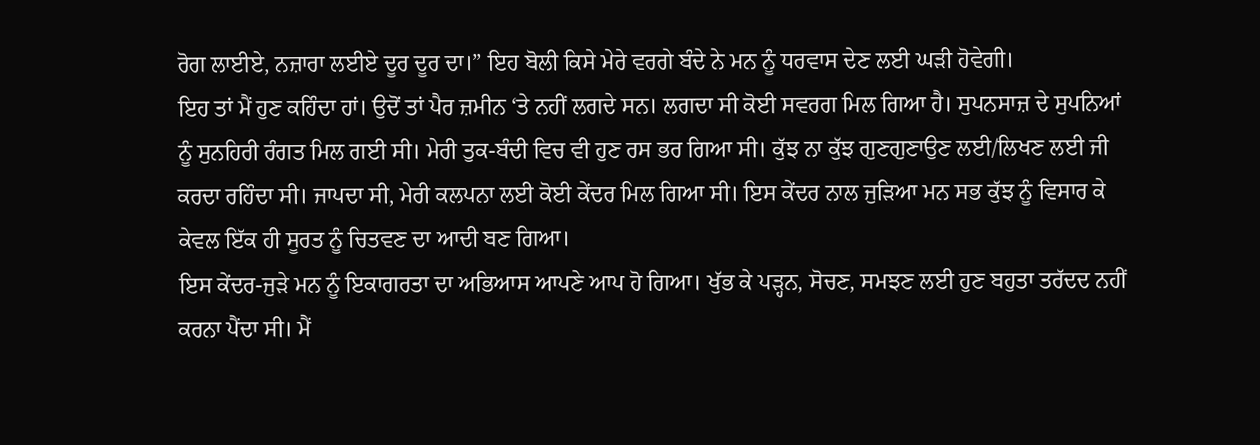ਰੋਗ ਲਾਈਏ, ਨਜ਼ਾਰਾ ਲਈਏ ਦੂਰ ਦੂਰ ਦਾ।” ਇਹ ਬੋਲੀ ਕਿਸੇ ਮੇਰੇ ਵਰਗੇ ਬੰਦੇ ਨੇ ਮਨ ਨੂੰ ਧਰਵਾਸ ਦੇਣ ਲਈ ਘੜੀ ਹੋਵੇਗੀ।
ਇਹ ਤਾਂ ਮੈਂ ਹੁਣ ਕਹਿੰਦਾ ਹਾਂ। ਉਦੋਂ ਤਾਂ ਪੈਰ ਜ਼ਮੀਨ ‘ਤੇ ਨਹੀਂ ਲਗਦੇ ਸਨ। ਲਗਦਾ ਸੀ ਕੋਈ ਸਵਰਗ ਮਿਲ ਗਿਆ ਹੈ। ਸੁਪਨਸਾਜ਼ ਦੇ ਸੁਪਨਿਆਂ ਨੂੰ ਸੁਨਹਿਰੀ ਰੰਗਤ ਮਿਲ ਗਈ ਸੀ। ਮੇਰੀ ਤੁਕ-ਬੰਦੀ ਵਿਚ ਵੀ ਹੁਣ ਰਸ ਭਰ ਗਿਆ ਸੀ। ਕੁੱਝ ਨਾ ਕੁੱਝ ਗੁਣਗੁਣਾਉਣ ਲਈ/ਲਿਖਣ ਲਈ ਜੀ ਕਰਦਾ ਰਹਿੰਦਾ ਸੀ। ਜਾਪਦਾ ਸੀ, ਮੇਰੀ ਕਲਪਨਾ ਲਈ ਕੋਈ ਕੇਂਦਰ ਮਿਲ ਗਿਆ ਸੀ। ਇਸ ਕੇਂਦਰ ਨਾਲ ਜੁੜਿਆ ਮਨ ਸਭ ਕੁੱਝ ਨੂੰ ਵਿਸਾਰ ਕੇ ਕੇਵਲ ਇੱਕ ਹੀ ਸੂਰਤ ਨੂੰ ਚਿਤਵਣ ਦਾ ਆਦੀ ਬਣ ਗਿਆ।
ਇਸ ਕੇਂਦਰ-ਜੁੜੇ ਮਨ ਨੂੰ ਇਕਾਗਰਤਾ ਦਾ ਅਭਿਆਸ ਆਪਣੇ ਆਪ ਹੋ ਗਿਆ। ਖੁੱਭ ਕੇ ਪੜ੍ਹਨ, ਸੋਚਣ, ਸਮਝਣ ਲਈ ਹੁਣ ਬਹੁਤਾ ਤਰੱਦਦ ਨਹੀਂ ਕਰਨਾ ਪੈਂਦਾ ਸੀ। ਮੈਂ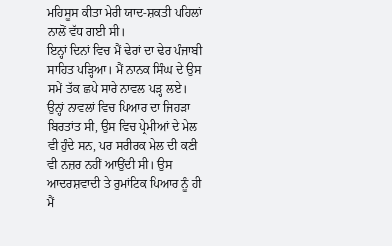ਮਹਿਸੂਸ ਕੀਤਾ ਮੇਰੀ ਯਾਦ-ਸ਼ਕਤੀ ਪਹਿਲਾਂ ਨਾਲੋਂ ਵੱਧ ਗਈ ਸੀ।
ਇਨ੍ਹਾਂ ਦਿਨਾਂ ਵਿਚ ਮੈਂ ਢੇਰਾਂ ਦਾ ਢੇਰ ਪੰਜਾਬੀ ਸਾਹਿਤ ਪੜ੍ਹਿਆ। ਮੈਂ ਨਾਨਕ ਸਿੰਘ ਦੇ ਉਸ ਸਮੇਂ ਤੱਕ ਛਪੇ ਸਾਰੇ ਨਾਵਲ ਪੜ੍ਹ ਲਏ। ਉਨ੍ਹਾਂ ਨਾਵਲਾਂ ਵਿਚ ਪਿਆਰ ਦਾ ਜਿਹੜਾ ਬਿਰਤਾਂਤ ਸੀ, ਉਸ ਵਿਚ ਪ੍ਰੇਮੀਆਂ ਦੇ ਮੇਲ ਵੀ ਹੁੰਦੇ ਸਨ, ਪਰ ਸਰੀਰਕ ਮੇਲ ਦੀ ਕਣੀ ਵੀ ਨਜ਼ਰ ਨਹੀਂ ਆਉਂਦੀ ਸੀ। ਉਸ ਆਦਰਸ਼ਵਾਦੀ ਤੇ ਰੁਮਾਂਟਿਕ ਪਿਆਰ ਨੂੰ ਹੀ ਮੈਂ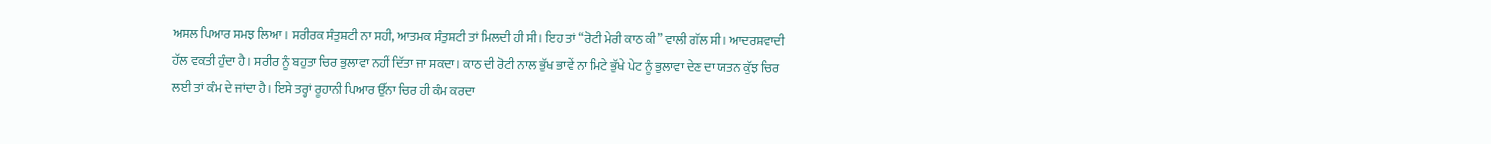ਅਸਲ ਪਿਆਰ ਸਮਝ ਲਿਆ। ਸਰੀਰਕ ਸੰਤੁਸ਼ਟੀ ਨਾ ਸਹੀ, ਆਤਮਕ ਸੰਤੁਸ਼ਟੀ ਤਾਂ ਮਿਲਦੀ ਹੀ ਸੀ। ਇਹ ਤਾਂ “ਰੋਟੀ ਮੇਰੀ ਕਾਠ ਕੀ” ਵਾਲੀ ਗੱਲ ਸੀ। ਆਦਰਸ਼ਵਾਦੀ ਹੱਲ ਵਕਤੀ ਹੁੰਦਾ ਹੈ। ਸਰੀਰ ਨੂੰ ਬਹੁਤਾ ਚਿਰ ਭੁਲਾਵਾ ਨਹੀਂ ਦਿੱਤਾ ਜਾ ਸਕਦਾ। ਕਾਠ ਦੀ ਰੋਟੀ ਨਾਲ ਭੁੱਖ ਭਾਵੇਂ ਨਾ ਮਿਟੇ ਭੁੱਖੇ ਪੇਟ ਨੂੰ ਭੁਲਾਵਾ ਦੇਣ ਦਾ ਯਤਨ ਕੁੱਝ ਚਿਰ ਲਈ ਤਾਂ ਕੰਮ ਦੇ ਜਾਂਦਾ ਹੈ। ਇਸੇ ਤਰ੍ਹਾਂ ਰੂਹਾਨੀ ਪਿਆਰ ਉੱਨਾ ਚਿਰ ਹੀ ਕੰਮ ਕਰਦਾ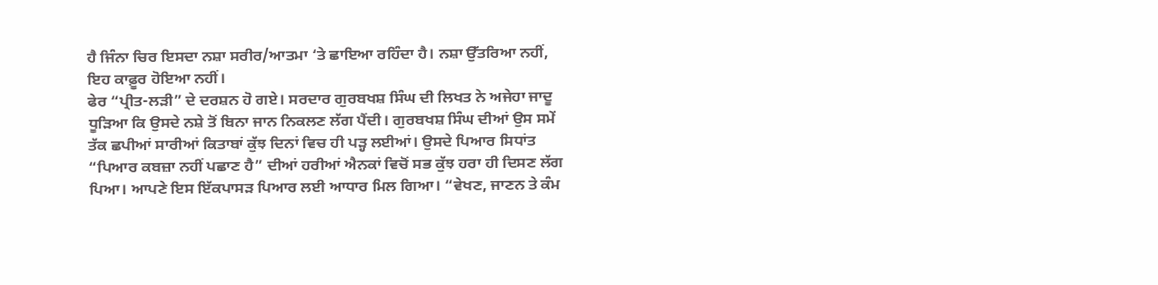ਹੈ ਜਿੰਨਾ ਚਿਰ ਇਸਦਾ ਨਸ਼ਾ ਸਰੀਰ/ਆਤਮਾ ‘ਤੇ ਛਾਇਆ ਰਹਿੰਦਾ ਹੈ। ਨਸ਼ਾ ਉੱਤਰਿਆ ਨਹੀਂ, ਇਹ ਕਾਫ਼ੂਰ ਹੋਇਆ ਨਹੀਂ।
ਫੇਰ “ਪ੍ਰੀਤ-ਲੜੀ” ਦੇ ਦਰਸ਼ਨ ਹੋ ਗਏ। ਸਰਦਾਰ ਗੁਰਬਖਸ਼ ਸਿੰਘ ਦੀ ਲਿਖਤ ਨੇ ਅਜੇਹਾ ਜਾਦੂ ਧੂੜਿਆ ਕਿ ਉਸਦੇ ਨਸ਼ੇ ਤੋਂ ਬਿਨਾ ਜਾਨ ਨਿਕਲਣ ਲੱਗ ਪੈਂਦੀ। ਗੁਰਬਖਸ਼ ਸਿੰਘ ਦੀਆਂ ਉਸ ਸਮੇਂ ਤੱਕ ਛਪੀਆਂ ਸਾਰੀਆਂ ਕਿਤਾਬਾਂ ਕੁੱਝ ਦਿਨਾਂ ਵਿਚ ਹੀ ਪੜ੍ਹ ਲਈਆਂ। ਉਸਦੇ ਪਿਆਰ ਸਿਧਾਂਤ “ਪਿਆਰ ਕਬਜ਼ਾ ਨਹੀਂ ਪਛਾਣ ਹੈ” ਦੀਆਂ ਹਰੀਆਂ ਐਨਕਾਂ ਵਿਚੋਂ ਸਭ ਕੁੱਝ ਹਰਾ ਹੀ ਦਿਸਣ ਲੱਗ ਪਿਆ। ਆਪਣੇ ਇਸ ਇੱਕਪਾਸੜ ਪਿਆਰ ਲਈ ਆਧਾਰ ਮਿਲ ਗਿਆ। “ਵੇਖਣ, ਜਾਣਨ ਤੇ ਕੰਮ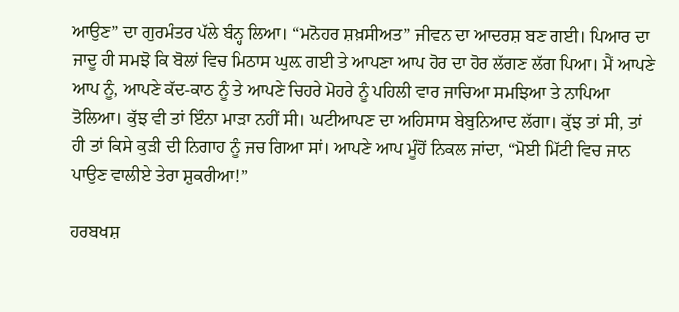ਆਉਣ” ਦਾ ਗੁਰਮੰਤਰ ਪੱਲੇ ਬੰਨ੍ਹ ਲਿਆ। “ਮਨੋਹਰ ਸ਼ਖ਼ਸੀਅਤ” ਜੀਵਨ ਦਾ ਆਦਰਸ਼ ਬਣ ਗਈ। ਪਿਆਰ ਦਾ ਜਾਦੂ ਹੀ ਸਮਝੋ ਕਿ ਬੋਲਾਂ ਵਿਚ ਮਿਠਾਸ ਘੁਲ਼ ਗਈ ਤੇ ਆਪਣਾ ਆਪ ਹੋਰ ਦਾ ਹੋਰ ਲੱਗਣ ਲੱਗ ਪਿਆ। ਮੈਂ ਆਪਣੇ ਆਪ ਨੂੰ, ਆਪਣੇ ਕੱਦ-ਕਾਠ ਨੂੰ ਤੇ ਆਪਣੇ ਚਿਹਰੇ ਮੋਹਰੇ ਨੂੰ ਪਹਿਲੀ ਵਾਰ ਜਾਚਿਆ ਸਮਝਿਆ ਤੇ ਨਾਪਿਆ ਤੋਲਿਆ। ਕੁੱਝ ਵੀ ਤਾਂ ਇੰਨਾ ਮਾੜਾ ਨਹੀਂ ਸੀ। ਘਟੀਆਪਣ ਦਾ ਅਹਿਸਾਸ ਬੇਬੁਨਿਆਦ ਲੱਗਾ। ਕੁੱਝ ਤਾਂ ਸੀ, ਤਾਂ ਹੀ ਤਾਂ ਕਿਸੇ ਕੁੜੀ ਦੀ ਨਿਗਾਹ ਨੂੰ ਜਚ ਗਿਆ ਸਾਂ। ਆਪਣੇ ਆਪ ਮੂੰਹੋਂ ਨਿਕਲ ਜਾਂਦਾ, “ਮੋਈ ਮਿੱਟੀ ਵਿਚ ਜਾਨ ਪਾਉਣ ਵਾਲੀਏ ਤੇਰਾ ਸ਼ੁਕਰੀਆ!”

ਹਰਬਖਸ਼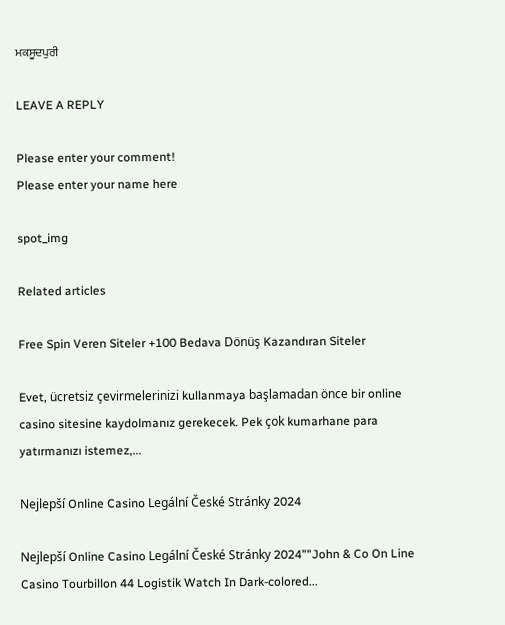ਮਕਸੂਦਪੁਰੀ

LEAVE A REPLY

Please enter your comment!
Please enter your name here

spot_img

Related articles

Free Spin Veren Siteler +100 Bedava Dönüş Kazandıran Siteler

Evet, ücretsiz çevirmelerinizi kullanmaya başlamadan önce bir online casino sitesine kaydolmanız gerekecek. Pek çok kumarhane para yatırmanızı istemez,...

Nejlepší Online Casino Legální České Stránky 2024

Nejlepší Online Casino Legální České Stránky 2024""John & Co On Line Casino Tourbillon 44 Logistik Watch In Dark-colored...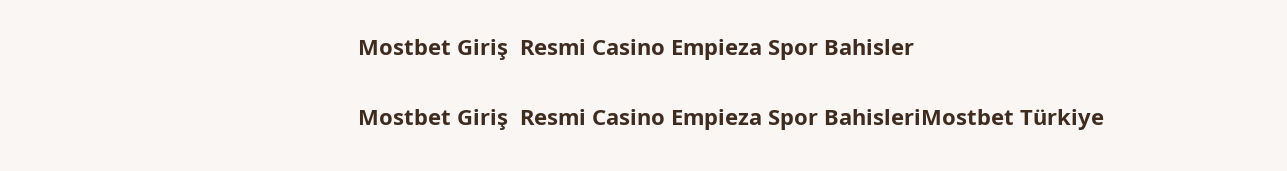Mostbet Giriş  Resmi Casino Empieza Spor Bahisler

Mostbet Giriş  Resmi Casino Empieza Spor BahisleriMostbet Türkiye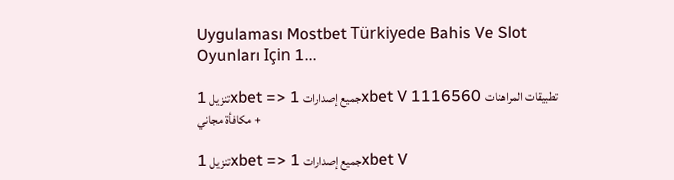Uygulaması Mostbet Türkiyede Bahis Ve Slot Oyunları Için 1...

تنزيل 1xbet => جميع إصدارات 1xbet V 1116560 تطبيقات المراهنات + مكافأة مجاني

تنزيل 1xbet => جميع إصدارات 1xbet V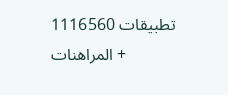1116560 تطبيقات المراهنات +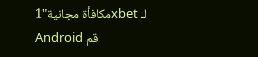مكافأة مجانية"1xbet لـ Android قم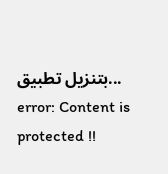بتنزيل تطبيق...
error: Content is protected !!